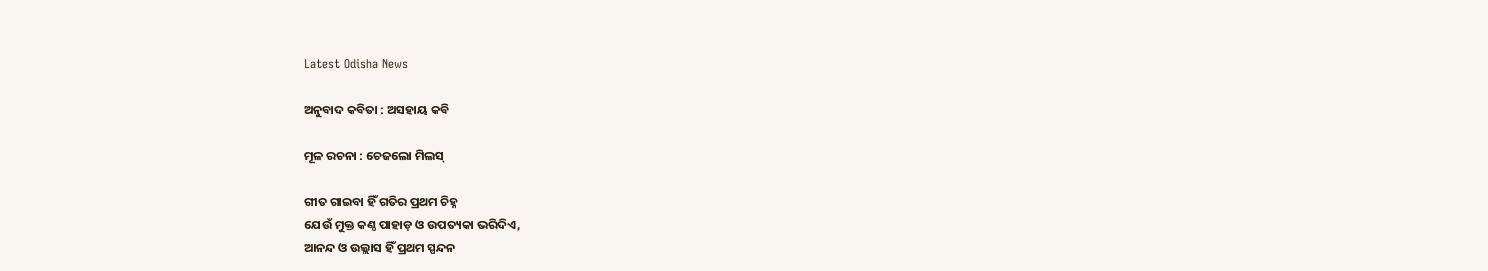Latest Odisha News

ଅନୁବାଦ କବିତା : ଅସହାୟ କବି

ମୂଳ ରଚନା : ଚେଜଲୋ ମିଲସ୍

ଗୀତ ଗାଇବା ହିଁ ଗତିର ପ୍ରଥମ ଚିହ୍ନ
ଯେଉଁ ମୁକ୍ତ କଣ୍ଠ ପାହାଡ଼ ଓ ଉପତ୍ୟକା ଭରିଦିଏ,
ଆନନ୍ଦ ଓ ଉଲ୍ଲାସ ହିଁ ପ୍ରଥମ ସ୍ପନ୍ଦନ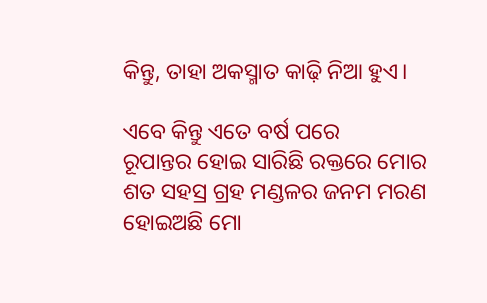କିନ୍ତୁ, ତାହା ଅକସ୍ମାତ କାଢ଼ି ନିଆ ହୁଏ।

ଏବେ କିନ୍ତୁ ଏତେ ବର୍ଷ ପରେ
ରୂପାନ୍ତର ହୋଇ ସାରିଛି ରକ୍ତରେ ମୋର
ଶତ ସହସ୍ର ଗ୍ରହ ମଣ୍ଡଳର ଜନମ ମରଣ
ହୋଇଅଛି ମୋ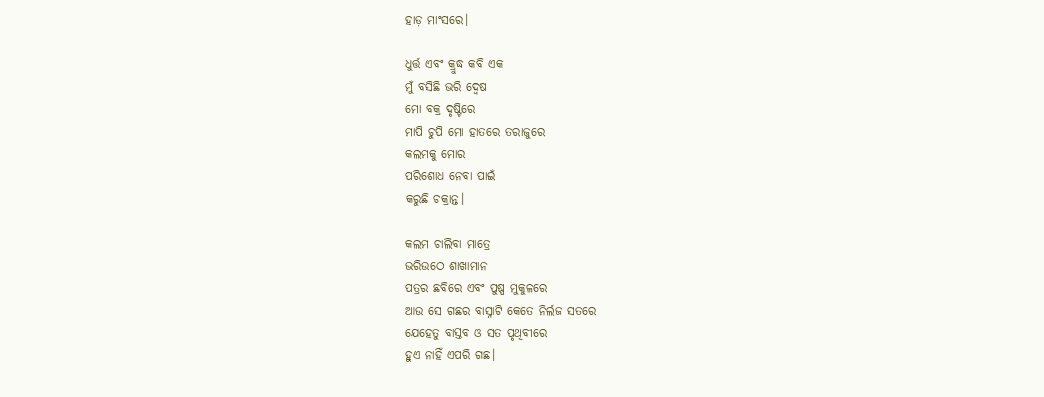ହାଡ଼ ମାଂସରେ।

ଧୁର୍ତ୍ତ ଏବଂ କ୍ରୁଦ୍ଧ କବି ଏକ
ମୁଁ ବସିଛି ଭରି ଦ୍ଵେଷ
ମୋ ବକ୍ର ଦୃଷ୍ଟିରେ
ମାପି ଚୁପି ମୋ ହାତରେ ତରାଜୁରେ
କଲମକୁ ମୋର
ପରିଶୋଧ ନେବା ପାଇଁ
କରୁଛି ଚକ୍ରାନ୍ତ।

କଲମ ଚାଲିବା ମାତ୍ରେ
ଭରିଉଠେ ଶାଖାମାନ
ପତ୍ରର ଛବିରେ ଏବଂ ପୁଷ୍ପ ମୁକୁଳରେ
ଆଉ ସେ ଗଛର ବାସ୍ନାଟି କେତେ ନିର୍ଲଜ ସତରେ
ଯେହେତୁ ବାସ୍ତବ ଓ ସତ ପୃଥିବୀରେ
ହୁଏ ନାହିଁ ଏପରି ଗଛ।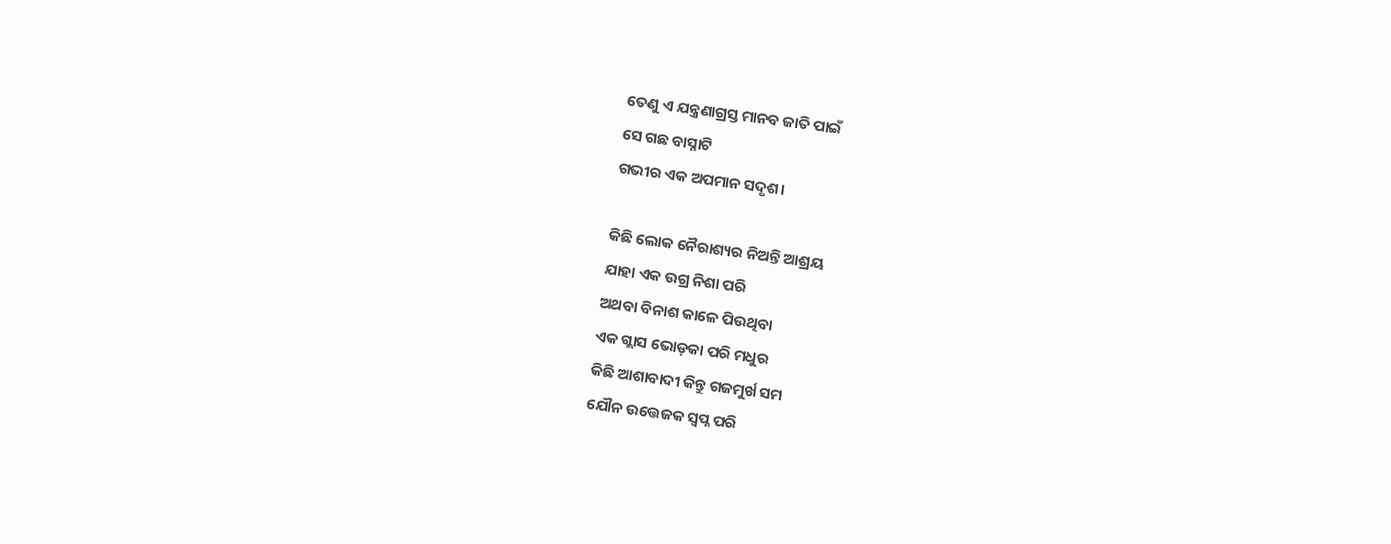ତେଣୁ ଏ ଯନ୍ତ୍ରଣାଗ୍ରସ୍ତ ମାନବ ଜାତି ପାଇଁ
ସେ ଗଛ ବାସ୍ନାଟି
ଗଭୀର ଏକ ଅପମାନ ସଦୃଶ।

କିଛି ଲୋକ ନୈରାଶ୍ୟର ନିଅନ୍ତି ଆଶ୍ରୟ
ଯାହା ଏକ ଉଗ୍ର ନିଶା ପରି
ଅଥବା ବିନାଶ କାଳେ ପିଉଥିବା
ଏକ ଗ୍ଲାସ ଭୋଡ଼କା ପରି ମଧୁର
କିଛି ଆଶାବାଦୀ କିନ୍ତୁ ଗଜମୁର୍ଖ ସମ
ଯୌନ ଉତ୍ତେଜକ ସ୍ୱପ୍ନ ପରି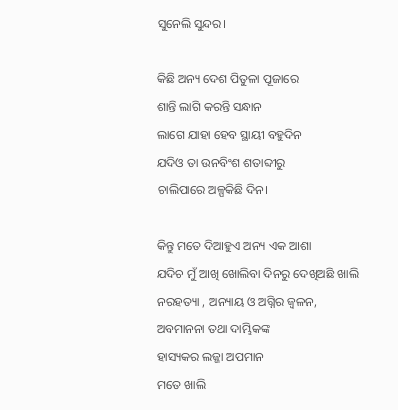ସୁନେଲି ସୁନ୍ଦର।

କିଛି ଅନ୍ୟ ଦେଶ ପିତୁଳା ପୂଜାରେ
ଶାନ୍ତି ଲାଗି କରନ୍ତି ସନ୍ଧାନ
ଲାଗେ ଯାହା ହେବ ସ୍ଥାୟୀ ବହୁଦିନ
ଯଦିଓ ତା ଉନବିଂଶ ଶତାବ୍ଦୀରୁ
ଚାଲିପାରେ ଅଳ୍ପକିଛି ଦିନ।

କିନ୍ତୁ ମତେ ଦିଆହୁଏ ଅନ୍ୟ ଏକ ଆଶା
ଯଦିଚ ମୁଁ ଆଖି ଖୋଲିବା ଦିନରୁ ଦେଖିଅଛି ଖାଲି
ନରହତ୍ୟା , ଅନ୍ୟାୟ ଓ ଅଗ୍ନିର ଜ୍ବଳନ,
ଅବମାନନା ତଥା ଦାମ୍ଭିକଙ୍କ
ହାସ୍ୟକର ଲଜ୍ଜା ଅପମାନ
ମତେ ଖାଲି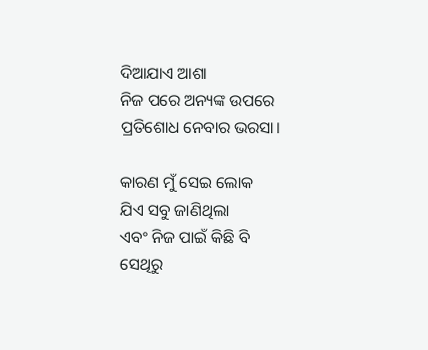ଦିଆଯାଏ ଆଶା
ନିଜ ପରେ ଅନ୍ୟଙ୍କ ଉପରେ
ପ୍ରତିଶୋଧ ନେବାର ଭରସା।

କାରଣ ମୁଁ ସେଇ ଲୋକ
ଯିଏ ସବୁ ଜାଣିଥିଲା
ଏବଂ ନିଜ ପାଇଁ କିଛି ବି
ସେଥିରୁ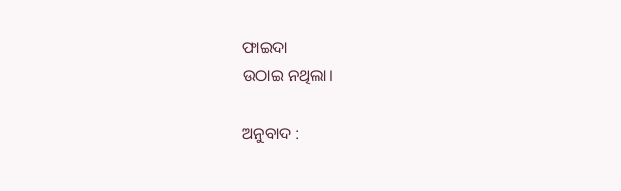ଫାଇଦା
ଉଠାଇ ନଥିଲା।

ଅନୁବାଦ :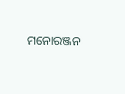ମନୋରଞ୍ଜନ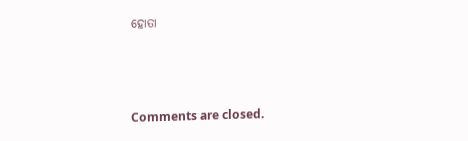ହୋତା



Comments are closed.